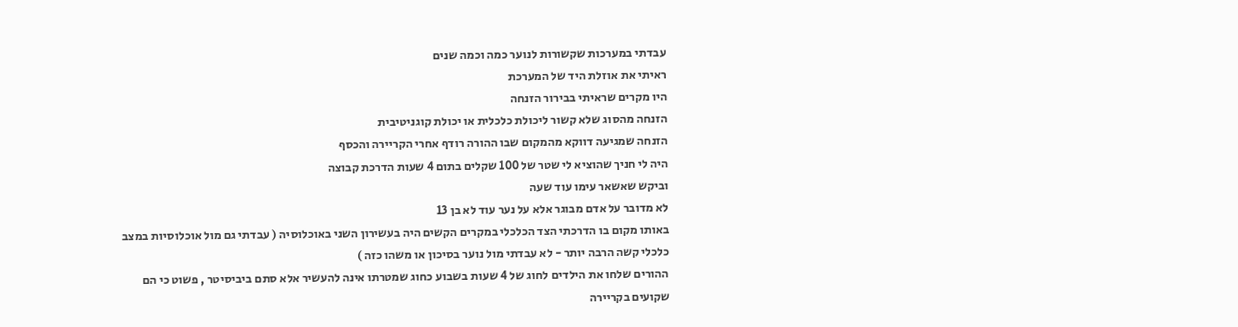עבדתי במערכות שקשורות לנוער כמה וכמה שנים
ראיתי את אוזלת היד של המערכת
היו מקרים שראיתי בבירור הזנחה
הזנחה מהסוג שלא קשור ליכולת כלכלית או יכולת קוגניטיבית
הזנחה שמגיעה דווקא מהמקום שבו ההורה רודף אחרי הקריירה והכסף
היה לי חניך שהוציא לי שטר של 100 שקלים בתום 4 שעות הדרכת קבוצה
וביקש שאשאר עימו עוד שעה
לא מדובר על אדם מבוגר אלא על נער עוד לא בן 13
באותו מקום בו הדרכתי הצד הכלכלי במקרים הקשים היה בעשירון השני באוכלוסיה ( עבדתי גם מול אוכלוסיות במצב כלכלי קשה הרבה יותר - לא עבדתי מול נוער בסיכון או משהו כזה )
ההורים שלחו את הילדים לחוג של 4 שעות בשבוע כחוג שמטרתו אינה להעשיר אלא סתם ביביסיטר , פשוט כי הם שקועים בקריירה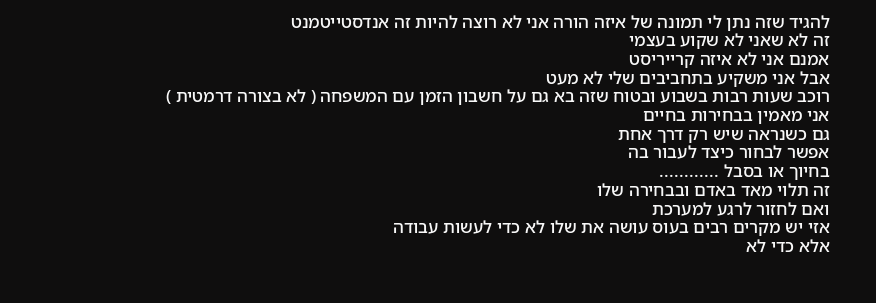להגיד שזה נתן לי תמונה של איזה הורה אני לא רוצה להיות זה אנדסטייטמנט
זה לא שאני לא שקוע בעצמי
אמנם אני לא איזה קרייריסט
אבל אני משקיע בתחביבים שלי לא מעט
רוכב שעות רבות בשבוע ובטוח שזה בא גם על חשבון הזמן עם המשפחה ( לא בצורה דרמטית )
אני מאמין בבחירות בחיים
גם כשנראה שיש רק דרך אחת
אפשר לבחור כיצד לעבור בה
בחיוך או בסבל ............
זה תלוי מאד באדם ובבחירה שלו
ואם לחזור לרגע למערכת
אזי יש מקרים רבים בעוס עושה את שלו לא כדי לעשות עבודה
אלא כדי לא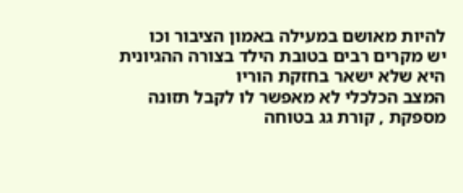להיות מאושם במעילה באמון הציבור וכו
יש מקרים רבים בטובת הילד בצורה ההגיונית היא שלא ישאר בחזקת הוריו
המצב הכלכלי לא מאפשר לו לקבל תזונה מספקת , קורת גג בטוחה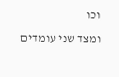וכו
ומצד שני עומדים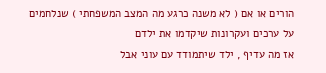הורים או אם ( לא משנה כרגע מה המצב המשפחתי ) שנלחמים על ערכים ועקרונות שיקדמו את ילדם
אז מה עדיף , ילד שיתמודד עם עוני אבל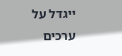ייגדל על ערכים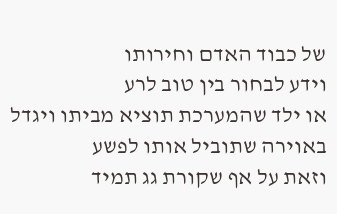של כבוד האדם וחירותו
וידע לבחור בין טוב לרע
או ילד שהמערכת תוציא מביתו ויגדל באוירה שתוביל אותו לפשע
וזאת על אף שקורת גג תמיד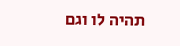תהיה לו וגם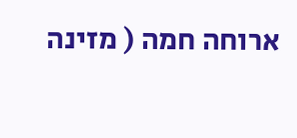ארוחה חמה ( מזינה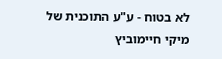לא בטוח - ע"ע התוכנית של מיקי חיימוביץ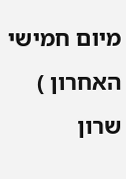מיום חמישי האחרון )
שרון